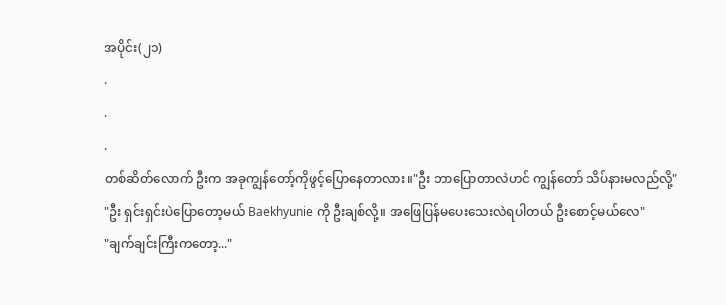အပိုင်း(၂၁)
.
.
.
တစ်ဆိတ်လောက် ဦးက အခုကျွန်တော့်ကိုဖွင့်ပြောနေတာလား။"ဦး ဘာပြောတာလဲဟင် ကျွန်တော် သိပ်နားမလည်လို့"
"ဦး ရှင်းရှင်းပဲပြောတော့မယ် Baekhyunie ကို ဦးချစ်လို့။ အဖြေပြန်မပေးသေးလဲရပါတယ် ဦးစောင့်မယ်လေ"
"ချက်ချင်းကြီးကတော့..."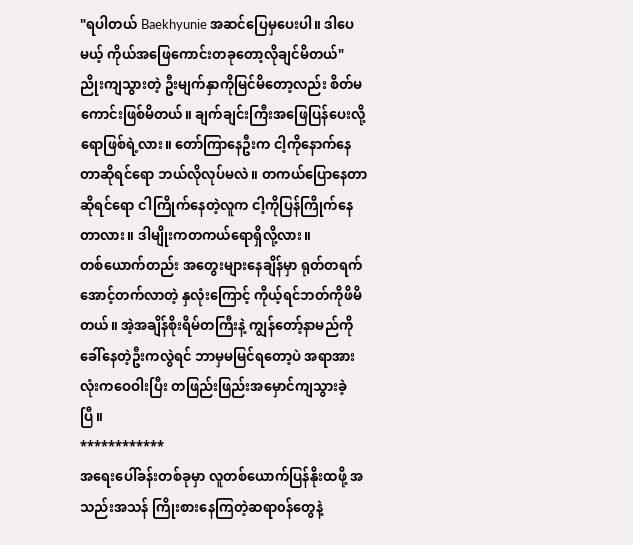"ရပါတယ် Baekhyunie အဆင်ပြေမှပေးပါ။ ဒါပေမယ့် ကိုယ်အဖြေကောင်းတခုတော့လိုချင်မိတယ်"
ညိုးကျသွားတဲ့ ဦးမျက်နှာကိုမြင်မိတော့လည်း စိတ်မကောင်းဖြစ်မိတယ်။ ချက်ချင်းကြီးအဖြေပြန်ပေးလို့ရောဖြစ်ရဲ့လား။ တော်ကြာနေဦးက ငါ့ကိုနောက်နေတာဆိုရင်ရော ဘယ်လိုလုပ်မလဲ။ တကယ်ပြောနေတာဆိုရင်ရော ငါကြိုက်နေတဲ့လူက ငါ့ကိုပြန်ကြိုက်နေတာလား။ ဒါမျိုးကတကယ်ရောရှိလို့လား။
တစ်ယောက်တည်း အတွေးများနေချိန်မှာ ရုတ်တရက်အောင့်တက်လာတဲ့ နှလုံးကြောင့် ကိုယ့်ရင်ဘတ်ကိုဖိမိတယ်။ အဲ့အချိန်စိုးရိမ်တကြီးနဲ့ ကျွန်တော့်နာမည်ကိုခေါ်နေတဲ့ဦးကလွဲရင် ဘာမှမမြင်ရတော့ပဲ အရာအားလုံးကဝေဝါးပြီး တဖြည်းဖြည်းအမှောင်ကျသွားခဲ့ပြီ။
************
အရေးပေါ်ခန်းတစ်ခုမှာ လူတစ်ယောက်ပြန်နိုးထဖို့ အသည်းအသန် ကြိုးစားနေကြတဲ့ဆရာ၀န်တွေနဲ့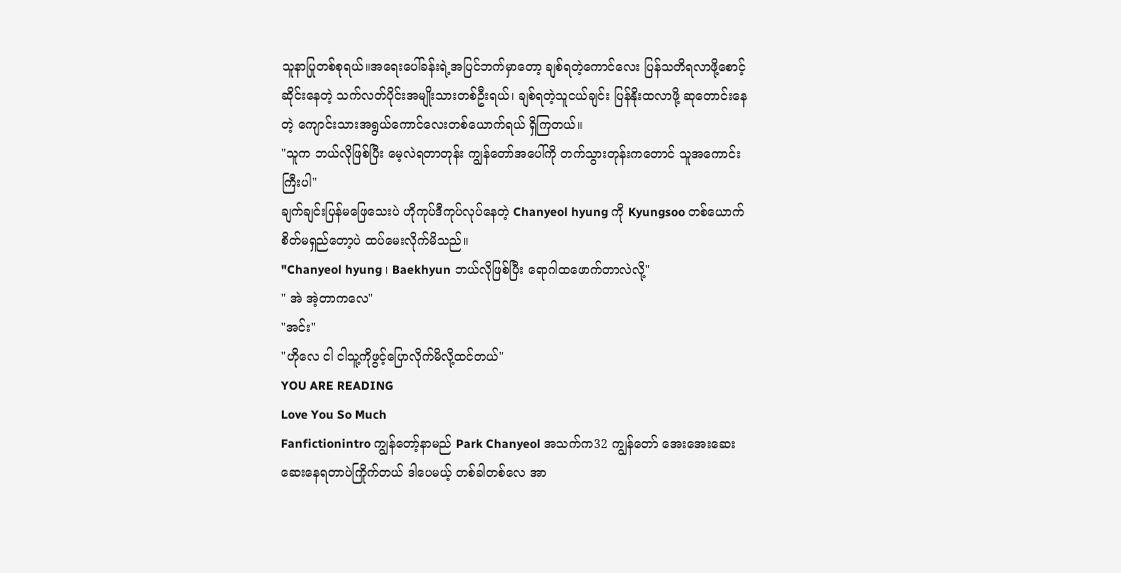သူနာပြုတစ်စုရယ်။အရေးပေါ်ခန်းရဲ့အပြင်ဘက်မှာတော့ ချစ်ရတဲ့ကောင်လေး ပြန်သတိရလာဖို့စောင့်ဆိုင်းနေတဲ့ သက်လတ်ပိုင်းအမျိုးသားတစ်ဦးရယ်၊ ချစ်ရတဲ့သူငယ်ချင်း ပြန်နိုးထလာဖို့ ဆုတောင်းနေတဲ့ ကျောင်းသားအရွယ်ကောင်လေးတစ်ယောက်ရယ် ရှိကြတယ်။
"သူက ဘယ်လိုဖြစ်ပြီး မေ့လဲရတာတုန်း ကျွန်တော်အပေါ်ကို တက်သွားတုန်းကတောင် သူအကောင်းကြီးပါ"
ချက်ချင်းပြန်မဖြေသေးပဲ ဟိုကုပ်ဒီကုပ်လုပ်နေတဲ့ Chanyeol hyung ကို Kyungsoo တစ်ယောက် စိတ်မရှည်တော့ပဲ ထပ်မေးလိုက်မိသည်။
"Chanyeol hyung ၊ Baekhyun ဘယ်လိုဖြစ်ပြီး ရောဂါထဖောက်တာလဲလို့"
" အဲ အဲ့တာကလေ"
"အင်း"
"ဟိုလေ ငါ ငါသူ့ကိုဖွင့်ပြောလိုက်မိလို့ထင်တယ်"
YOU ARE READING
Love You So Much
Fanfictionintro ကျွန်တော့်နာမည် Park Chanyeol အသက်က32 ကျွန်တော် အေးအေးဆေးဆေးနေရတာပဲကြိုက်တယ် ဒါပေမယ့် တစ်ခါတစ်လေ အာ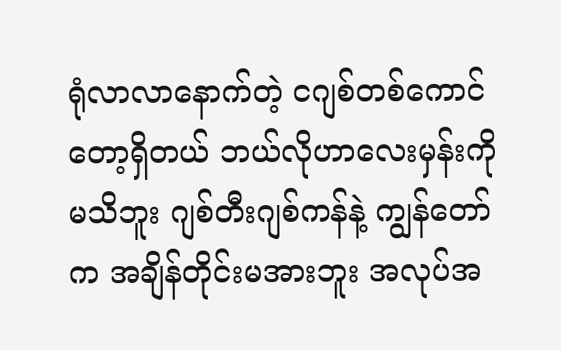ရုံလာလာနောက်တဲ့ ငဂျစ်တစ်ကောင်တော့ရှိတယ် ဘယ်လိုဟာလေးမှန်းကိုမသိဘူး ဂျစ်တီးဂျစ်ကန်နဲ့ ကျွန်တော်က အချိန်တိုင်းမအားဘူး အလုပ်အ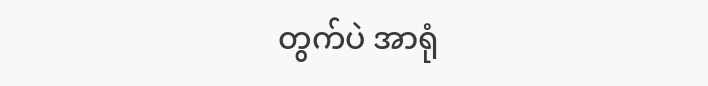တွက်ပဲ အာရုံ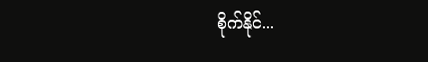စိုက်နိုင်...